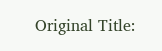Original Title: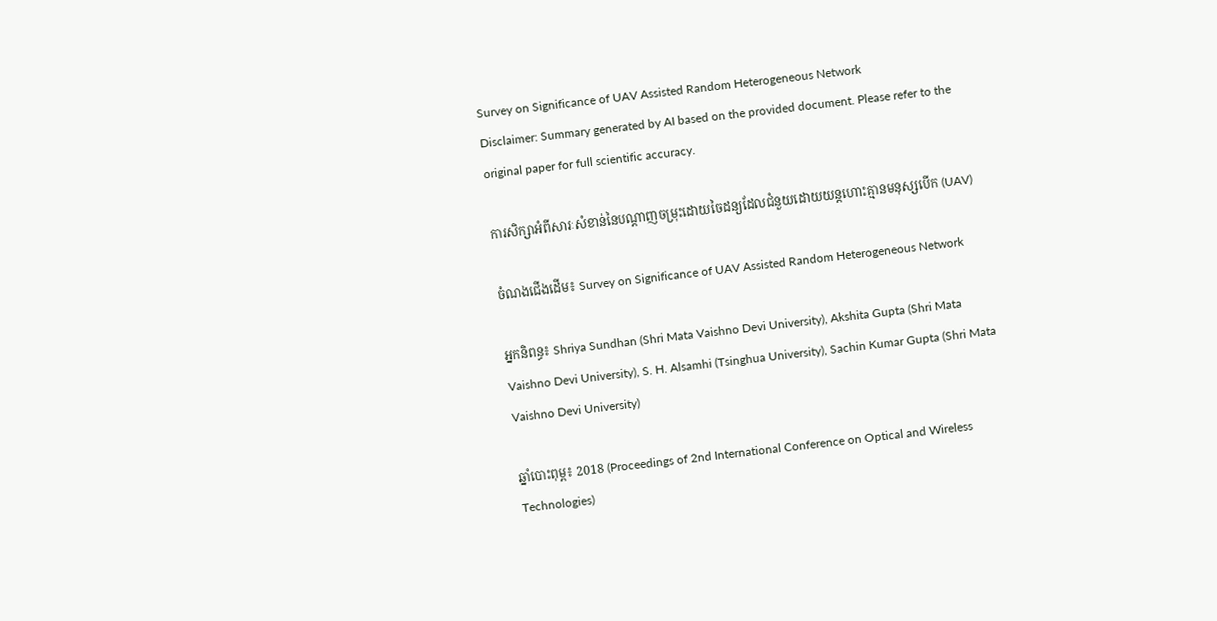Survey on Significance of UAV Assisted Random Heterogeneous Network
Disclaimer: Summary generated by AI based on the provided document. Please refer to the original paper for full scientific accuracy.

ការសិក្សាអំពីសារៈសំខាន់នៃបណ្តាញចម្រុះដោយចៃដន្យដែលជំនួយដោយយន្តហោះគ្មានមនុស្សបើក (UAV)

ចំណងជើងដើម៖ Survey on Significance of UAV Assisted Random Heterogeneous Network

អ្នកនិពន្ធ៖ Shriya Sundhan (Shri Mata Vaishno Devi University), Akshita Gupta (Shri Mata Vaishno Devi University), S. H. Alsamhi (Tsinghua University), Sachin Kumar Gupta (Shri Mata Vaishno Devi University)

ឆ្នាំបោះពុម្ព៖ 2018 (Proceedings of 2nd International Conference on Optical and Wireless Technologies)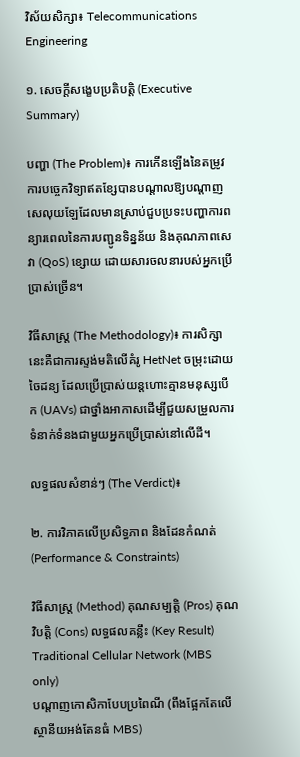វិស័យសិក្សា៖ Telecommunications Engineering

១. សេចក្តីសង្ខេបប្រតិបត្តិ (Executive Summary)

បញ្ហា (The Problem)៖ ការកើនឡើងនៃតម្រូវការបច្ចេកវិទ្យាឥតខ្សែបានបណ្តាលឱ្យបណ្តាញសេលុយឡែដែលមានស្រាប់ជួបប្រទះបញ្ហាការពន្យារពេលនៃការបញ្ជូនទិន្នន័យ និងគុណភាពសេវា (QoS) ខ្សោយ ដោយសារចលនារបស់អ្នកប្រើប្រាស់ច្រើន។

វិធីសាស្ត្រ (The Methodology)៖ ការសិក្សានេះគឺជាការស្ទង់មតិលើគំរូ HetNet ចម្រុះដោយចៃដន្យ ដែលប្រើប្រាស់យន្តហោះគ្មានមនុស្សបើក (UAVs) ជាថ្នាំងអាកាសដើម្បីជួយសម្រួលការទំនាក់ទំនងជាមួយអ្នកប្រើប្រាស់នៅលើដី។

លទ្ធផលសំខាន់ៗ (The Verdict)៖

២. ការវិភាគលើប្រសិទ្ធភាព និងដែនកំណត់ (Performance & Constraints)

វិធីសាស្ត្រ (Method) គុណសម្បត្តិ (Pros) គុណវិបត្តិ (Cons) លទ្ធផលគន្លឹះ (Key Result)
Traditional Cellular Network (MBS only)
បណ្តាញកោសិកាបែបប្រពៃណី (ពឹងផ្អែកតែលើស្ថានីយអង់តែនធំ MBS)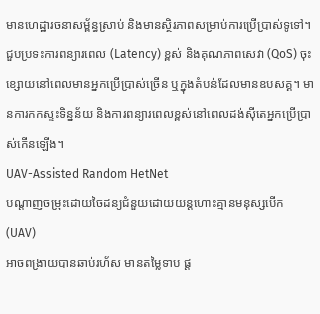មានហេដ្ឋារចនាសម្ព័ន្ធស្រាប់ និងមានស្ថិរភាពសម្រាប់ការប្រើប្រាស់ទូទៅ។ ជួបប្រទះការពន្យារពេល (Latency) ខ្ពស់ និងគុណភាពសេវា (QoS) ចុះខ្សោយនៅពេលមានអ្នកប្រើប្រាស់ច្រើន ឬក្នុងតំបន់ដែលមានឧបសគ្គ។ មានការកកស្ទះទិន្នន័យ និងការពន្យារពេលខ្ពស់នៅពេលដង់ស៊ីតេអ្នកប្រើប្រាស់កើនឡើង។
UAV-Assisted Random HetNet
បណ្តាញចម្រុះដោយចៃដន្យជំនួយដោយយន្តហោះគ្មានមនុស្សបើក (UAV)
អាចពង្រាយបានឆាប់រហ័ស មានតម្លៃទាប ផ្ត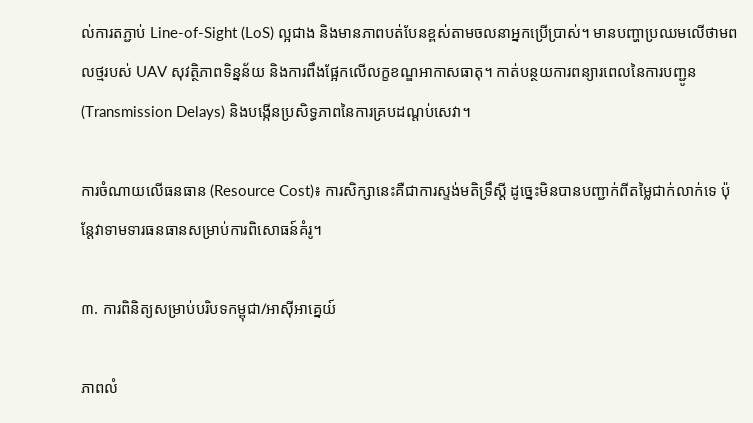ល់ការតភ្ជាប់ Line-of-Sight (LoS) ល្អជាង និងមានភាពបត់បែនខ្ពស់តាមចលនាអ្នកប្រើប្រាស់។ មានបញ្ហាប្រឈមលើថាមពលថ្មរបស់ UAV សុវត្ថិភាពទិន្នន័យ និងការពឹងផ្អែកលើលក្ខខណ្ឌអាកាសធាតុ។ កាត់បន្ថយការពន្យារពេលនៃការបញ្ជូន (Transmission Delays) និងបង្កើនប្រសិទ្ធភាពនៃការគ្របដណ្តប់សេវា។

ការចំណាយលើធនធាន (Resource Cost)៖ ការសិក្សានេះគឺជាការស្ទង់មតិទ្រឹស្តី ដូច្នេះមិនបានបញ្ជាក់ពីតម្លៃជាក់លាក់ទេ ប៉ុន្តែវាទាមទារធនធានសម្រាប់ការពិសោធន៍គំរូ។

៣. ការពិនិត្យសម្រាប់បរិបទកម្ពុជា/អាស៊ីអាគ្នេយ៍

ភាពលំ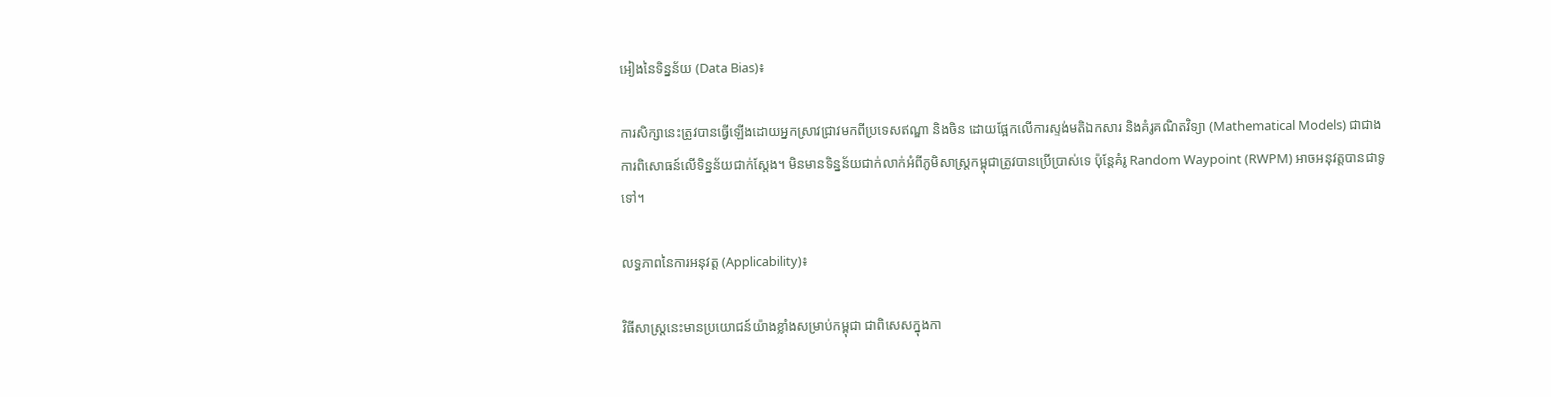អៀងនៃទិន្នន័យ (Data Bias)៖

ការសិក្សានេះត្រូវបានធ្វើឡើងដោយអ្នកស្រាវជ្រាវមកពីប្រទេសឥណ្ឌា និងចិន ដោយផ្អែកលើការស្ទង់មតិឯកសារ និងគំរូគណិតវិទ្យា (Mathematical Models) ជាជាងការពិសោធន៍លើទិន្នន័យជាក់ស្តែង។ មិនមានទិន្នន័យជាក់លាក់អំពីភូមិសាស្ត្រកម្ពុជាត្រូវបានប្រើប្រាស់ទេ ប៉ុន្តែគំរូ Random Waypoint (RWPM) អាចអនុវត្តបានជាទូទៅ។

លទ្ធភាពនៃការអនុវត្ត (Applicability)៖

វិធីសាស្ត្រនេះមានប្រយោជន៍យ៉ាងខ្លាំងសម្រាប់កម្ពុជា ជាពិសេសក្នុងកា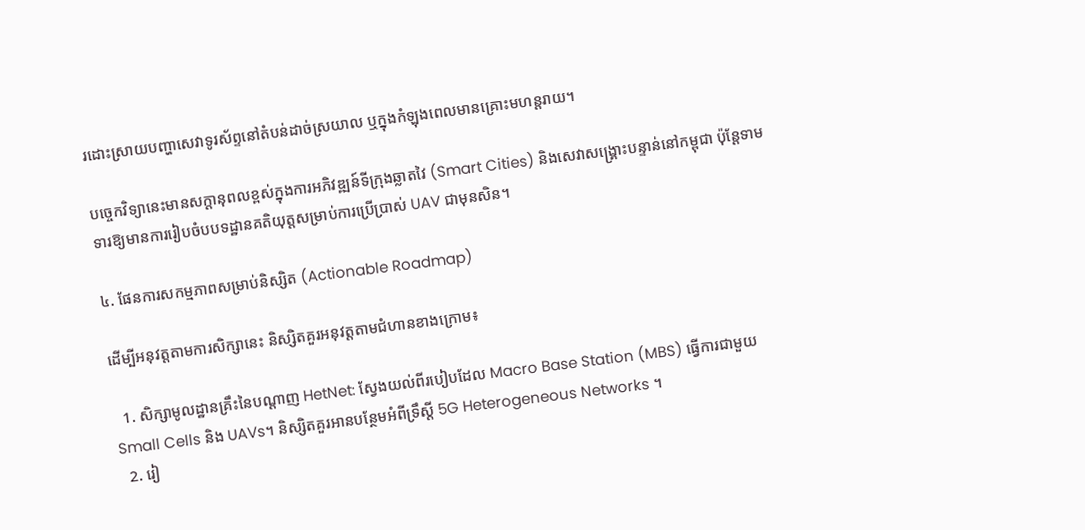រដោះស្រាយបញ្ហាសេវាទូរស័ព្ទនៅតំបន់ដាច់ស្រយាល ឬក្នុងកំឡុងពេលមានគ្រោះមហន្តរាយ។

បច្ចេកវិទ្យានេះមានសក្តានុពលខ្ពស់ក្នុងការអភិវឌ្ឍន៍ទីក្រុងឆ្លាតវៃ (Smart Cities) និងសេវាសង្គ្រោះបន្ទាន់នៅកម្ពុជា ប៉ុន្តែទាមទារឱ្យមានការរៀបចំបបទដ្ឋានគតិយុត្តសម្រាប់ការប្រើប្រាស់ UAV ជាមុនសិន។

៤. ផែនការសកម្មភាពសម្រាប់និស្សិត (Actionable Roadmap)

ដើម្បីអនុវត្តតាមការសិក្សានេះ និស្សិតគួរអនុវត្តតាមជំហានខាងក្រោម៖

  1. សិក្សាមូលដ្ឋានគ្រឹះនៃបណ្តាញ HetNet: ស្វែងយល់ពីរបៀបដែល Macro Base Station (MBS) ធ្វើការជាមួយ Small Cells និង UAVs។ និស្សិតគួរអានបន្ថែមអំពីទ្រឹស្តី 5G Heterogeneous Networks ។
  2. រៀ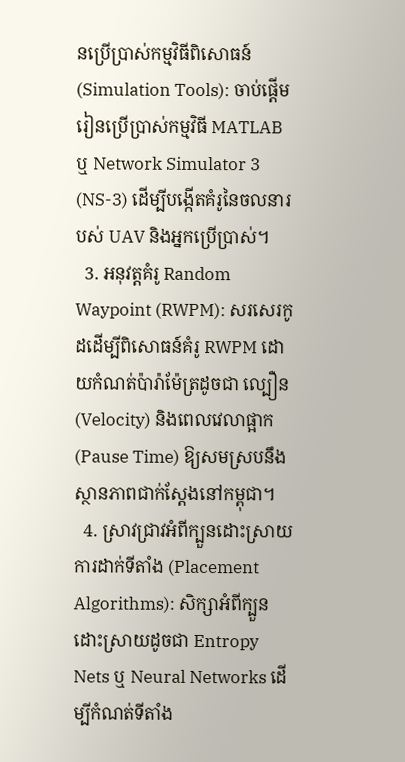នប្រើប្រាស់កម្មវិធីពិសោធន៍ (Simulation Tools): ចាប់ផ្តើមរៀនប្រើប្រាស់កម្មវិធី MATLAB ឬ Network Simulator 3 (NS-3) ដើម្បីបង្កើតគំរូនៃចលនារបស់ UAV និងអ្នកប្រើប្រាស់។
  3. អនុវត្តគំរូ Random Waypoint (RWPM): សរសេរកូដដើម្បីពិសោធន៍គំរូ RWPM ដោយកំណត់ប៉ារ៉ាម៉ែត្រដូចជា ល្បឿន (Velocity) និងពេលវេលាផ្អាក (Pause Time) ឱ្យសមស្របនឹងស្ថានភាពជាក់ស្តែងនៅកម្ពុជា។
  4. ស្រាវជ្រាវអំពីក្បួនដោះស្រាយការដាក់ទីតាំង (Placement Algorithms): សិក្សាអំពីក្បួនដោះស្រាយដូចជា Entropy Nets ឬ Neural Networks ដើម្បីកំណត់ទីតាំង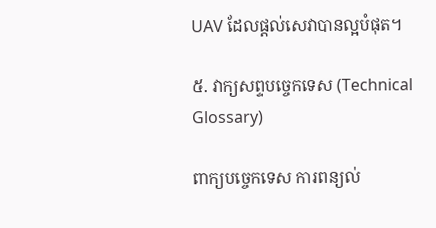UAV ដែលផ្តល់សេវាបានល្អបំផុត។

៥. វាក្យសព្ទបច្ចេកទេស (Technical Glossary)

ពាក្យបច្ចេកទេស ការពន្យល់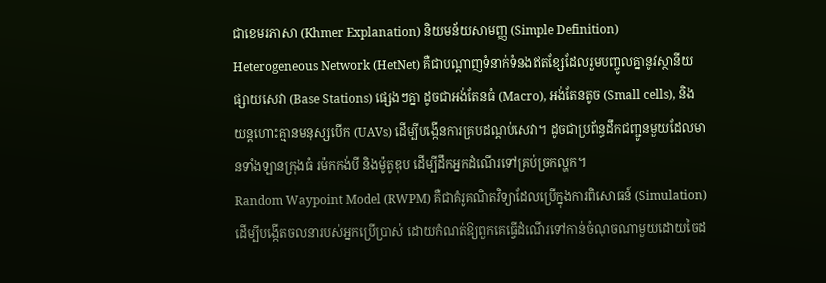ជាខេមរភាសា (Khmer Explanation) និយមន័យសាមញ្ញ (Simple Definition)
Heterogeneous Network (HetNet) គឺជាបណ្តាញទំនាក់ទំនងឥតខ្សែដែលរួមបញ្ចូលគ្នានូវស្ថានីយផ្សាយសេវា (Base Stations) ផ្សេងៗគ្នា ដូចជាអង់តែនធំ (Macro), អង់តែនតូច (Small cells), និងយន្តហោះគ្មានមនុស្សបើក (UAVs) ដើម្បីបង្កើនការគ្របដណ្តប់សេវា។ ដូចជាប្រព័ន្ធដឹកជញ្ជូនមួយដែលមានទាំងឡានក្រុងធំ រម៉កកង់បី និងម៉ូតូឌុប ដើម្បីដឹកអ្នកដំណើរទៅគ្រប់ច្រកល្ហក។
Random Waypoint Model (RWPM) គឺជាគំរូគណិតវិទ្យាដែលប្រើក្នុងការពិសោធន៍ (Simulation) ដើម្បីបង្កើតចលនារបស់អ្នកប្រើប្រាស់ ដោយកំណត់ឱ្យពួកគេធ្វើដំណើរទៅកាន់ចំណុចណាមួយដោយចៃដ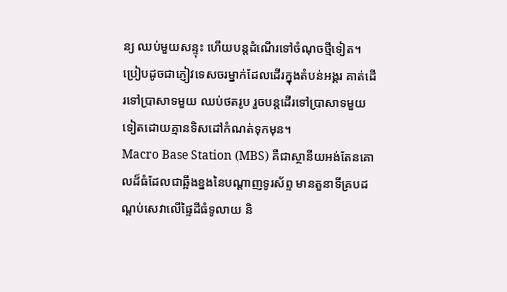ន្យ ឈប់មួយសន្ទុះ ហើយបន្តដំណើរទៅចំណុចថ្មីទៀត។ ប្រៀបដូចជាភ្ញៀវទេសចរម្នាក់ដែលដើរក្នុងតំបន់អង្គរ គាត់ដើរទៅប្រាសាទមួយ ឈប់ថតរូប រួចបន្តដើរទៅប្រាសាទមួយទៀតដោយគ្មានទិសដៅកំណត់ទុកមុន។
Macro Base Station (MBS) គឺជាស្ថានីយអង់តែនគោលដ៏ធំដែលជាឆ្អឹងខ្នងនៃបណ្តាញទូរស័ព្ទ មានតួនាទីគ្របដណ្តប់សេវាលើផ្ទៃដីធំទូលាយ និ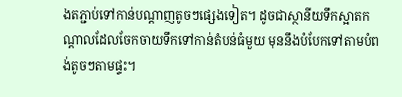ងតភ្ជាប់ទៅកាន់បណ្តាញតូចៗផ្សេងទៀត។ ដូចជាស្ថានីយទឹកស្អាតកណ្តាលដែលចែកចាយទឹកទៅកាន់តំបន់ធំមួយ មុននឹងបំបែកទៅតាមបំពង់តូចៗតាមផ្ទះ។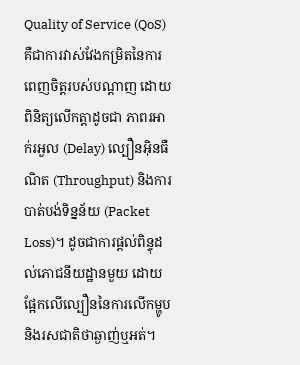Quality of Service (QoS) គឺជាការវាស់វែងកម្រិតនៃការពេញចិត្តរបស់បណ្តាញ ដោយពិនិត្យលើកត្តាដូចជា ភាពរអាក់រអួល (Delay) ល្បឿនអុិនធឺណិត (Throughput) និងការបាត់បង់ទិន្នន័យ (Packet Loss)។ ដូចជាការផ្តល់ពិន្ទុដល់ភោជនីយដ្ឋានមួយ ដោយផ្អែកលើល្បឿននៃការលើកម្ហូប និងរសជាតិថាឆ្ងាញ់ឬអត់។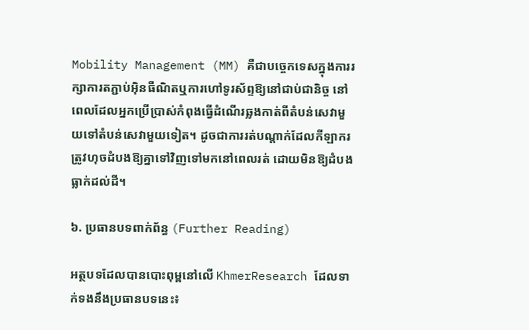Mobility Management (MM) គឺជាបច្ចេកទេសក្នុងការរក្សាការតភ្ជាប់អុិនធឺណិតឬការហៅទូរស័ព្ទឱ្យនៅជាប់ជានិច្ច នៅពេលដែលអ្នកប្រើប្រាស់កំពុងធ្វើដំណើរឆ្លងកាត់ពីតំបន់សេវាមួយទៅតំបន់សេវាមួយទៀត។ ដូចជាការរត់បណ្តាក់ដែលកីឡាករត្រូវហុចដំបងឱ្យគ្នាទៅវិញទៅមកនៅពេលរត់ ដោយមិនឱ្យដំបងធ្លាក់ដល់ដី។

៦. ប្រធានបទពាក់ព័ន្ធ (Further Reading)

អត្ថបទដែលបានបោះពុម្ពនៅលើ KhmerResearch ដែលទាក់ទងនឹងប្រធានបទនេះ៖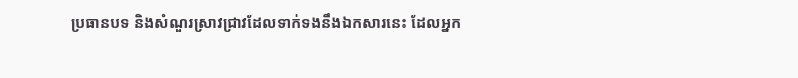ប្រធានបទ និងសំណួរស្រាវជ្រាវដែលទាក់ទងនឹងឯកសារនេះ ដែលអ្នក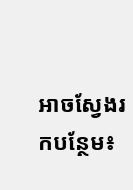អាចស្វែងរកបន្ថែម៖